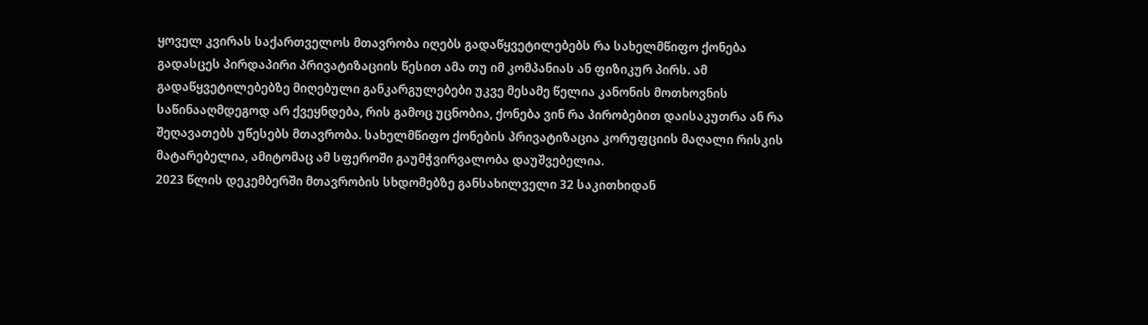ყოველ კვირას საქართველოს მთავრობა იღებს გადაწყვეტილებებს რა სახელმწიფო ქონება გადასცეს პირდაპირი პრივატიზაციის წესით ამა თუ იმ კომპანიას ან ფიზიკურ პირს. ამ გადაწყვეტილებებზე მიღებული განკარგულებები უკვე მესამე წელია კანონის მოთხოვნის საწინააღმდეგოდ არ ქვეყნდება, რის გამოც უცნობია, ქონება ვინ რა პირობებით დაისაკუთრა ან რა შეღავათებს უწესებს მთავრობა. სახელმწიფო ქონების პრივატიზაცია კორუფციის მაღალი რისკის მატარებელია, ამიტომაც ამ სფეროში გაუმჭვირვალობა დაუშვებელია.
2023 წლის დეკემბერში მთავრობის სხდომებზე განსახილველი 32 საკითხიდან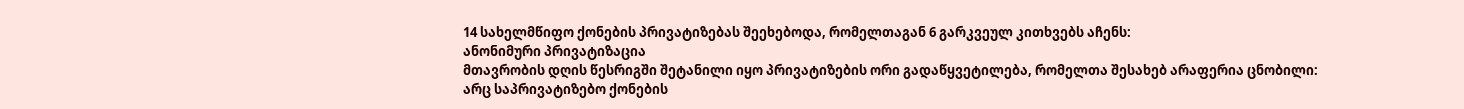14 სახელმწიფო ქონების პრივატიზებას შეეხებოდა, რომელთაგან 6 გარკვეულ კითხვებს აჩენს:
ანონიმური პრივატიზაცია
მთავრობის დღის წესრიგში შეტანილი იყო პრივატიზების ორი გადაწყვეტილება, რომელთა შესახებ არაფერია ცნობილი: არც საპრივატიზებო ქონების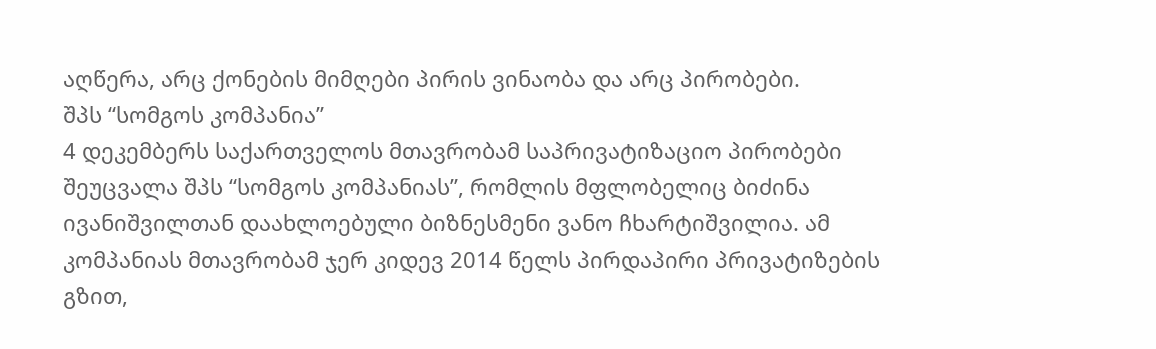აღწერა, არც ქონების მიმღები პირის ვინაობა და არც პირობები.
შპს “სომგოს კომპანია”
4 დეკემბერს საქართველოს მთავრობამ საპრივატიზაციო პირობები შეუცვალა შპს “სომგოს კომპანიას”, რომლის მფლობელიც ბიძინა ივანიშვილთან დაახლოებული ბიზნესმენი ვანო ჩხარტიშვილია. ამ კომპანიას მთავრობამ ჯერ კიდევ 2014 წელს პირდაპირი პრივატიზების გზით,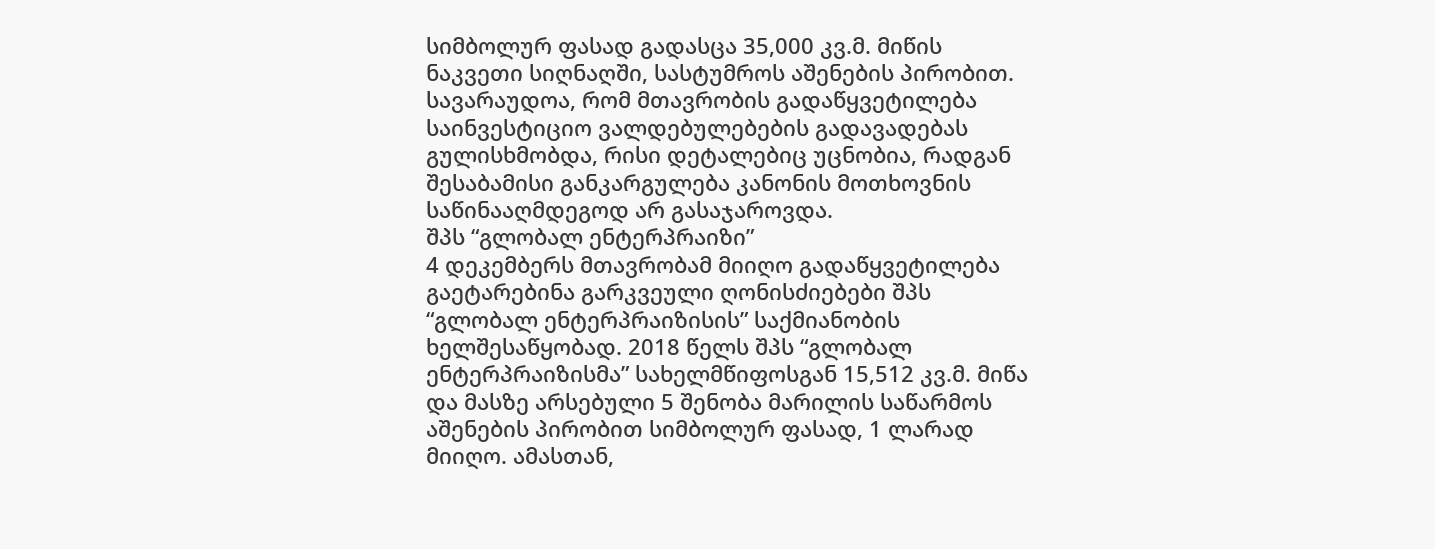სიმბოლურ ფასად გადასცა 35,000 კვ.მ. მიწის ნაკვეთი სიღნაღში, სასტუმროს აშენების პირობით. სავარაუდოა, რომ მთავრობის გადაწყვეტილება საინვესტიციო ვალდებულებების გადავადებას გულისხმობდა, რისი დეტალებიც უცნობია, რადგან შესაბამისი განკარგულება კანონის მოთხოვნის საწინააღმდეგოდ არ გასაჯაროვდა.
შპს “გლობალ ენტერპრაიზი”
4 დეკემბერს მთავრობამ მიიღო გადაწყვეტილება გაეტარებინა გარკვეული ღონისძიებები შპს “გლობალ ენტერპრაიზისის” საქმიანობის ხელშესაწყობად. 2018 წელს შპს “გლობალ ენტერპრაიზისმა” სახელმწიფოსგან 15,512 კვ.მ. მიწა და მასზე არსებული 5 შენობა მარილის საწარმოს აშენების პირობით სიმბოლურ ფასად, 1 ლარად მიიღო. ამასთან,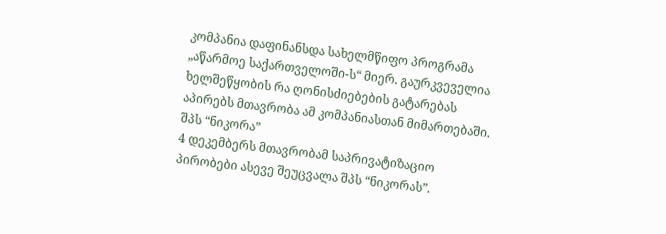კომპანია დაფინანსდა სახელმწიფო პროგრამა „აწარმოე საქართველოში-ს“ მიერ. გაურკვეველია ხელშეწყობის რა ღონისძიებების გატარებას აპირებს მთავრობა ამ კომპანიასთან მიმართებაში.
შპს “ნიკორა”
4 დეკემბერს მთავრობამ საპრივატიზაციო პირობები ასევე შეუცვალა შპს “ნიკორას”.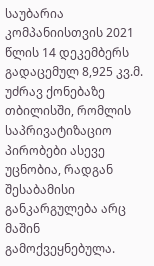საუბარია კომპანიისთვის 2021 წლის 14 დეკემბერს გადაცემულ 8,925 კვ.მ. უძრავ ქონებაზე თბილისში, რომლის საპრივატიზაციო პირობები ასევე უცნობია, რადგან შესაბამისი განკარგულება არც მაშინ გამოქვეყნებულა.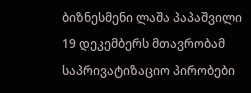ბიზნესმენი ლაშა პაპაშვილი
19 დეკემბერს მთავრობამ საპრივატიზაციო პირობები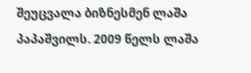შეუცვალა ბიზნესმენ ლაშა პაპაშვილს. 2009 წელს ლაშა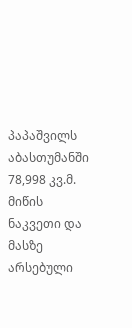პაპაშვილს აბასთუმანში 78,998 კვ.მ. მიწის ნაკვეთი და მასზე არსებული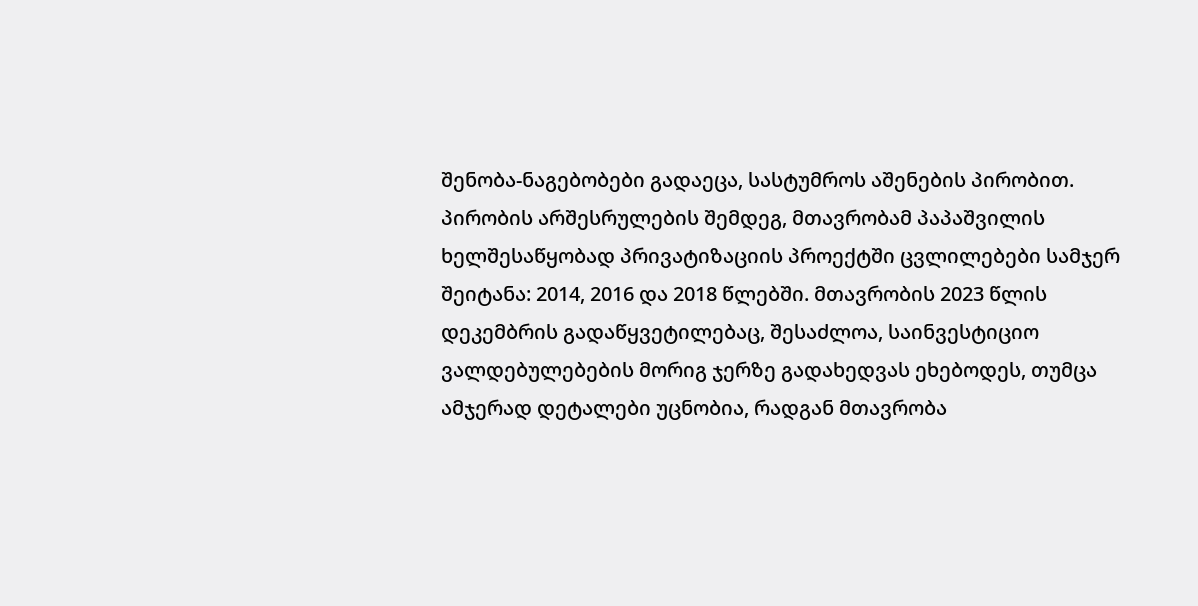შენობა-ნაგებობები გადაეცა, სასტუმროს აშენების პირობით. პირობის არშესრულების შემდეგ, მთავრობამ პაპაშვილის ხელშესაწყობად პრივატიზაციის პროექტში ცვლილებები სამჯერ შეიტანა: 2014, 2016 და 2018 წლებში. მთავრობის 2023 წლის დეკემბრის გადაწყვეტილებაც, შესაძლოა, საინვესტიციო ვალდებულებების მორიგ ჯერზე გადახედვას ეხებოდეს, თუმცა ამჯერად დეტალები უცნობია, რადგან მთავრობა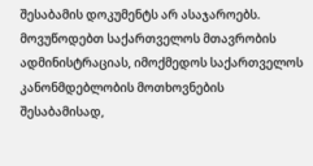შესაბამის დოკუმენტს არ ასაჯაროებს.
მოვუწოდებთ საქართველოს მთავრობის ადმინისტრაციას, იმოქმედოს საქართველოს კანონმდებლობის მოთხოვნების შესაბამისად,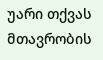უარი თქვას მთავრობის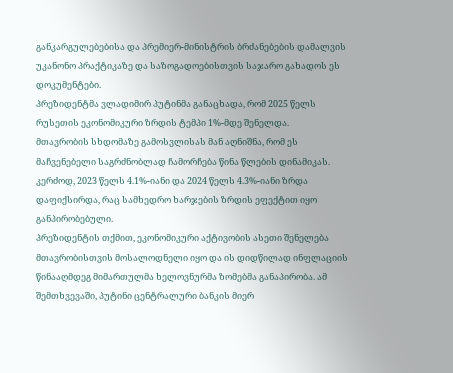განკარგულებებისა და პრემიერ-მინისტრის ბრძანებების დამალვის უკანონო პრაქტიკაზე და საზოგადოებისთვის საჯარო გახადოს ეს დოკუმენტები.
პრეზიდენტმა ვლადიმირ პუტინმა განაცხადა, რომ 2025 წელს რუსეთის ეკონომიკური ზრდის ტემპი 1%-მდე შენელდა.
მთავრობის სხდომაზე გამოსვლისას მან აღნიშნა, რომ ეს მაჩვენებელი საგრძნობლად ჩამორჩება წინა წლების დინამიკას. კერძოდ, 2023 წელს 4.1%-იანი და 2024 წელს 4.3%-იანი ზრდა დაფიქსირდა, რაც სამხედრო ხარჯების ზრდის ეფექტით იყო განპირობებული.
პრეზიდენტის თქმით, ეკონომიკური აქტივობის ასეთი შენელება მთავრობისთვის მოსალოდნელი იყო და ის დიდწილად ინფლაციის წინააღმდეგ მიმართულმა ხელოვნურმა ზომებმა განაპირობა. ამ შემთხვევაში, პუტინი ცენტრალური ბანკის მიერ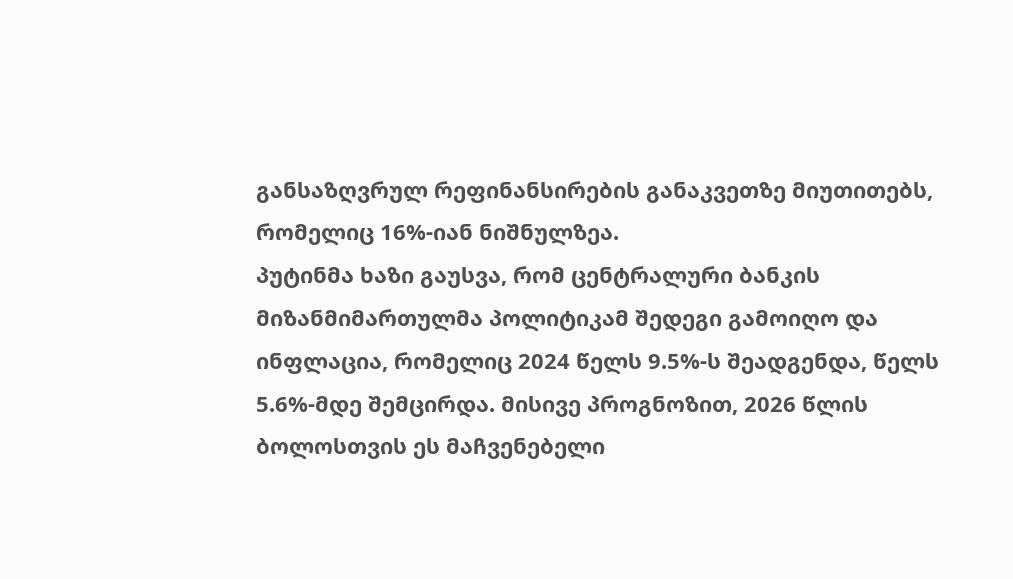განსაზღვრულ რეფინანსირების განაკვეთზე მიუთითებს, რომელიც 16%-იან ნიშნულზეა.
პუტინმა ხაზი გაუსვა, რომ ცენტრალური ბანკის მიზანმიმართულმა პოლიტიკამ შედეგი გამოიღო და ინფლაცია, რომელიც 2024 წელს 9.5%-ს შეადგენდა, წელს 5.6%-მდე შემცირდა. მისივე პროგნოზით, 2026 წლის ბოლოსთვის ეს მაჩვენებელი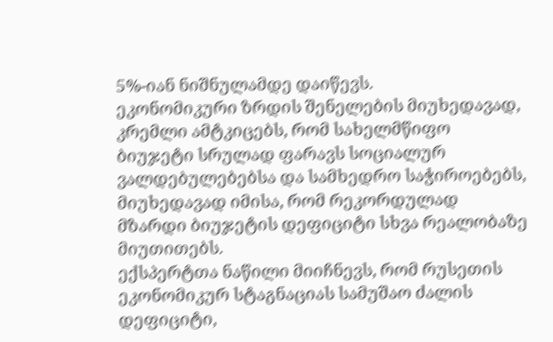5%-იან ნიშნულამდე დაიწევს.
ეკონომიკური ზრდის შენელების მიუხედავად, კრემლი ამტკიცებს, რომ სახელმწიფო ბიუჯეტი სრულად ფარავს სოციალურ ვალდებულებებსა და სამხედრო საჭიროებებს, მიუხედავად იმისა, რომ რეკორდულად მზარდი ბიუჯეტის დეფიციტი სხვა რეალობაზე მიუთითებს.
ექსპერტთა ნაწილი მიიჩნევს, რომ რუსეთის ეკონომიკურ სტაგნაციას სამუშაო ძალის დეფიციტი,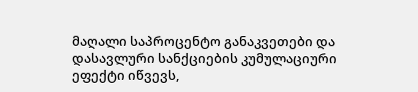მაღალი საპროცენტო განაკვეთები და დასავლური სანქციების კუმულაციური ეფექტი იწვევს,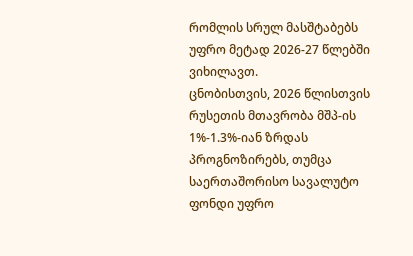რომლის სრულ მასშტაბებს უფრო მეტად 2026-27 წლებში ვიხილავთ.
ცნობისთვის, 2026 წლისთვის რუსეთის მთავრობა მშპ-ის 1%-1.3%-იან ზრდას პროგნოზირებს, თუმცა საერთაშორისო სავალუტო ფონდი უფრო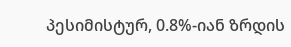პესიმისტურ, 0.8%-იან ზრდის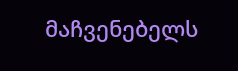მაჩვენებელს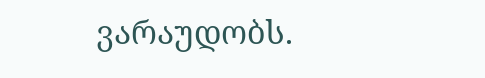ვარაუდობს.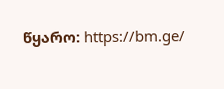წყარო: https://bm.ge/